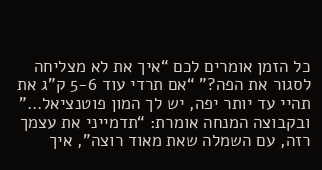כל הזמן אומרים לכם “איך את לא מצליחה לסגור את הפה?” “אם תרדי עוד 5-6 ק”ג את תהיי עד יותר יפה, יש לך המון פוטנציאל…”
ובקבוצה המנחה אומרת: “תדמייני את עצמך רזה, עם השמלה שאת מאוד רוצה”, איך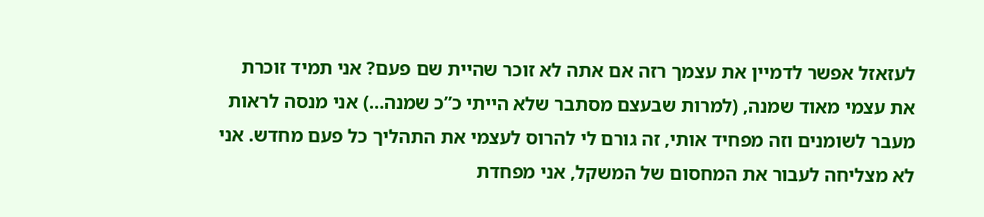לעזאזל אפשר לדמיין את עצמך רזה אם אתה לא זוכר שהיית שם פעם? אני תמיד זוכרת את עצמי מאוד שמנה, (למרות שבעצם מסתבר שלא הייתי כ”כ שמנה…) אני מנסה לראות מעבר לשומנים וזה מפחיד אותי, זה גורם לי להרוס לעצמי את התהליך כל פעם מחדש. אני לא מצליחה לעבור את המחסום של המשקל, אני מפחדת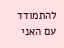להתמודד עם האני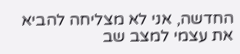החדשה, אני לא מצליחה להביא את עצמי למצב שב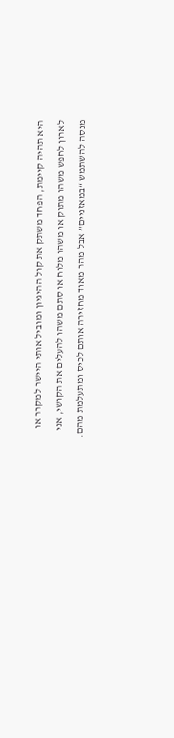היא תהיה קיימת, הפחד משתק את קול ההיגיון ומוביל אותי היישר למקרר או לארון לחפש משהו מתוק או משהו מלוח או סתם משהו להעלים את הקושי, אני מנסה להשתמש “במאזניים” אבל מהר מאוד מחזירה אותם לכיס ומתעלמת מהם.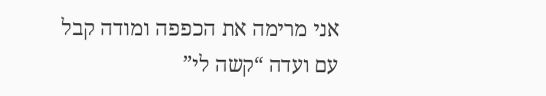אני מרימה את הכפפה ומודה קבל עם ועדה “קשה לי”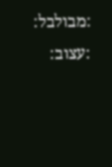:מבולבל: :עצוב: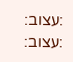:עצוב: :עצוב: